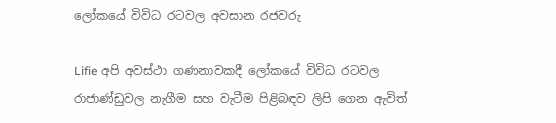ලෝකයේ විවිධ රටවල අවසාන රජවරු

Lifie අපි අවස්ථා ගණනාවකදී ලෝකයේ විවිධ රටවල රාජාණ්ඩුවල නැගීම සහ වැටීම පිළිබඳව ලිපි ගෙන ඇවිත්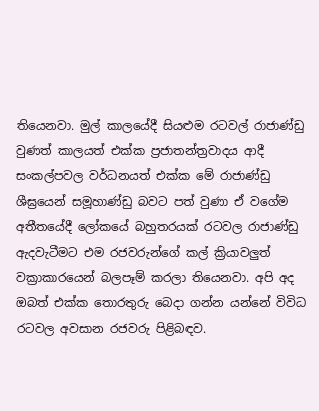තියෙනවා. මුල් කාලයේදී සියළුම රටවල් රාජාණ්ඩු වුණත් කාලයත් එක්ක ප්‍රජාතන්ත්‍රවාදය ආදී සංකල්පවල වර්ධනයත් එක්ක මේ රාජාණ්ඩු ශීඝ්‍රයෙන් සමූහාණ්ඩු බවට පත් වුණා ඒ වගේම අතීතයේදී ලෝකයේ බහුතරයක් රටවල රාජාණ්ඩු ඇදවැටීමට එම රජවරුන්ගේ කල් ක්‍රියාවලු‍ත් වක්‍රාකාරයෙන් බලපෑම් කරලා තියෙනවා. අපි අද ඔබත් එක්ක තොරතුරු බෙදා ගන්න යන්නේ විවිධ රටවල අවසාන රජවරු පිළිබඳව.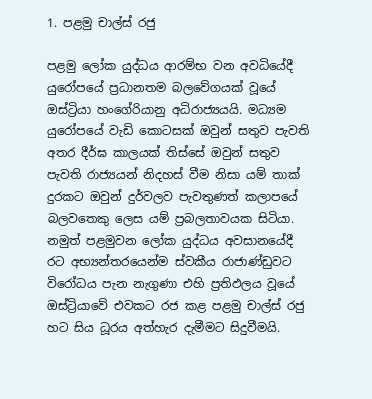1. පළමු චාල්ස් රජු

පළමු ලෝක යුද්ධය ආරම්භ වන අවධියේදී යුරෝපයේ ප්‍රධානතම බලවේගයක් වූයේ ඔස්ට්‍රියා හංගේරියානු අධිරාජ්‍යයයි. මධ්‍යම යුරෝපයේ වැඩි කොටසක් ඔවුන් සතුව පැවති අතර දීර්ඝ කාලයක් තිස්සේ ඔවුන් සතුව පැවති රාජ්‍යයන් නිදහස් වීම නිසා යම් තාක් දුරකට ඔවුන් දුර්වලව පැවතුණත් කලාපයේ බලවතෙකු ලෙස යම් ප්‍රබලතාවයක සිටියා. නමුත් පළමුවන ලෝක යුද්ධය අවසානයේදී රට අභ්‍යන්තරයෙන්ම ස්වකීය රාජාණ්ඩුවට විරෝධය පැන නැගුණා එහි ප්‍රතිඵලය වූයේ ඔස්ට්‍රියාවේ එවකට රජ කළ පළමු චාල්ස් රජු හට සිය ධූරය අත්හැර දැමීමට සිදුවීමයි.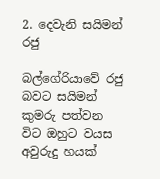2. දෙවැනි සයිමන් රජු

බල්ගේරියාවේ රජු බවට සයිමන් කුමරු පත්වන විට ඔහුට වයස අවුරුදු හයක්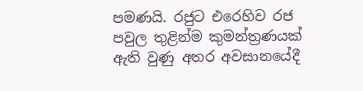පමණයි. රජුට එරෙහිව රජ පවුල තුළින්ම කුමන්ත්‍රණයක් ඇති වුණු අතර අවසානයේදී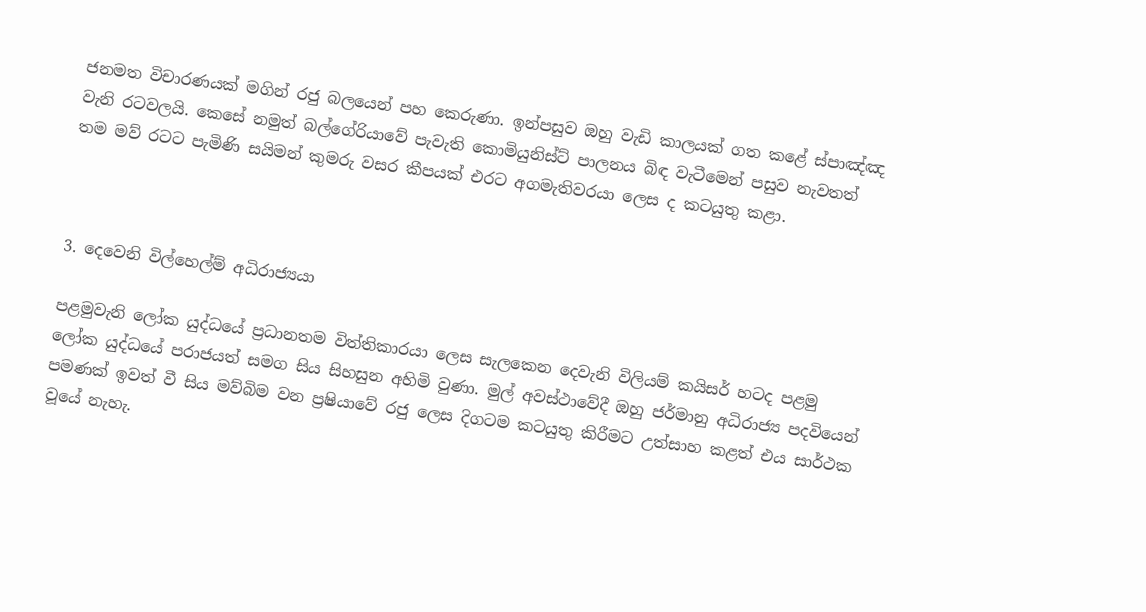ජනමත විචාරණයක් මගින් රජු බලයෙන් පහ කෙරුණා. ඉන්පසුව ඔහු වැඩි කාලයක් ගත කළේ ස්පාඤ්ඤ වැනි රටවලයි. කෙසේ නමුත් බල්ගේරියාවේ පැවැති කොමියුනිස්ට් පාලනය බිඳ වැටීමෙන් පසුව නැවතත් තම මව් රටට පැමිණි සයිමන් කුමරු වසර කීපයක් එරට අගමැතිවරයා ලෙස ද කටයුතු කළා.



3. දෙවෙනි විල්හෙල්ම් අධිරාජ්‍යයා

පළමුවැනි ලෝක යුද්ධයේ ප්‍රධානතම විත්තිකාරයා ලෙස සැලකෙන දෙවැනි විලියම් කයිසර් හටද පළමු ලෝක යුද්ධයේ පරාජයත් සමග සිය සිහසුන අහිමි වුණා. මුල් අවස්ථාවේදී ඔහු ජර්මානු අධිරාජ්‍ය පදවියෙන් පමණක් ඉවත් වී සිය මව්බිම වන ප්‍රෂියාවේ රජු ලෙස දිගටම කටයුතු කිරීමට උත්සාහ කළත් එය සාර්ථක වූයේ නැහැ.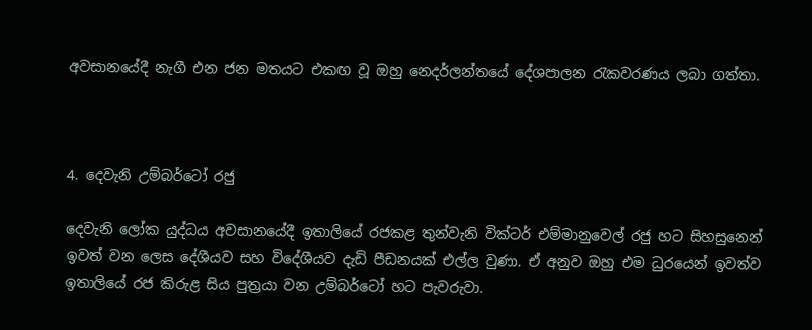අවසානයේදී නැගී එන ජන මතයට එකඟ වූ ඔහු නෙදර්ලන්තයේ දේශපාලන රැකවරණය ලබා ගත්තා.



4. දෙවැනි උම්බර්ටෝ රජු

දෙවැනි ලෝක යුද්ධය අවසානයේදී ඉතාලියේ රජකළ තුන්වැනි වික්ටර් එම්මානුවෙල් රජු හට සිහසුනෙන් ඉවත් වන ලෙස දේශීයව සහ විදේශීයව දැඩි පීඩනයක් එල්ල වුණා. ඒ අනුව ඔහු එම ධුරයෙන් ඉවත්ව ඉතාලියේ රජ කිරුළ සිය පුත්‍රයා වන උම්බර්ටෝ හට පැවරුවා.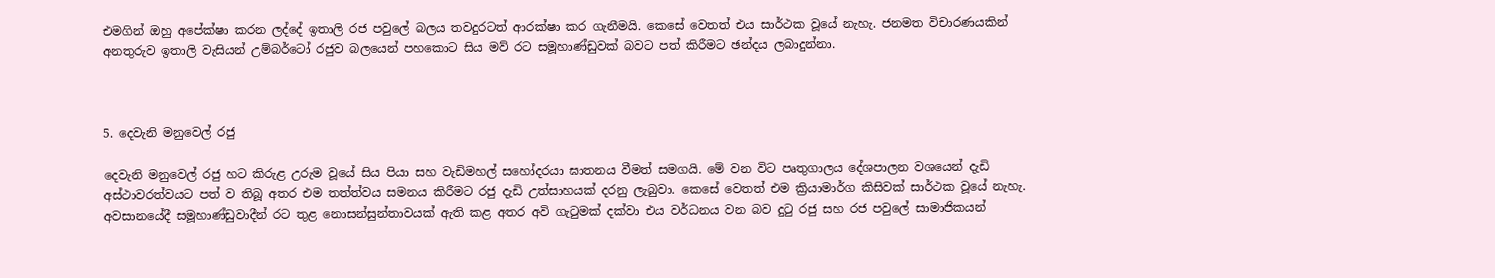එමගින් ඔහු අපේක්ෂා කරන ලද්දේ ඉතාලි රජ පවුලේ බලය තවදුරටත් ආරක්ෂා කර ගැනීමයි. කෙසේ වෙතත් එය සාර්ථක වූයේ නැහැ. ජනමත විචාරණයකින් අනතුරුව ඉතාලි වැසියන් උම්බර්ටෝ රජුව බලයෙන් පහකොට සිය මව් රට සමූහාණ්ඩුවක් බවට පත් කිරීමට ඡන්දය ලබාදුන්නා.



5. දෙවැනි මනුවෙල් රජු

දෙවැනි මනුවෙල් රජු හට කිරුළ උරුම වූයේ සිය පියා සහ වැඩිමහල් සහෝදරයා ඝාතනය වීමත් සමගයි. මේ වන විට පෘතුගාලය දේශපාලන වශයෙන් දැඩි අස්ථාවරත්වයට පත් ව තිබූ අතර එම තත්ත්වය සමනය කිරීමට රජු දැඩි උත්සාහයක් දරනු ලැබුවා. කෙසේ වෙතත් එම ක්‍රියාමාර්ග කිසිවක් සාර්ථක වූයේ නැහැ. අවසානයේදී සමූහාණ්ඩුවාදීන් රට තුළ නොසන්සුන්තාවයක් ඇති කළ අතර අවි ගැටුමක් දක්වා එය වර්ධනය වන බව දුටු රජු සහ රජ පවුලේ සාමාජිකයන්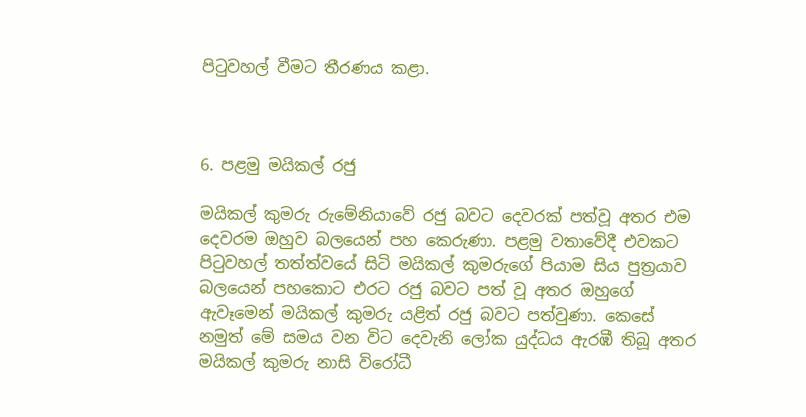පිටුවහල් වීමට තීරණය කළා.



6. පළමු මයිකල් රජු

මයිකල් කුමරු රුමේනියාවේ රජු බවට දෙවරක් පත්වූ අතර එම දෙවරම ඔහුව බලයෙන් පහ කෙරුණා. පළමු වතාවේදී එවකට පිටුවහල් තත්ත්වයේ සිටි මයිකල් කුමරුගේ පියාම සිය පුත්‍රයාව බලයෙන් පහකොට එරට රජු බවට පත් වූ අතර ඔහුගේ ඇවෑමෙන් මයිකල් කුමරු යළිත් රජු බවට පත්වුණා. කෙසේ නමුත් මේ සමය වන විට දෙවැනි ලෝක යුද්ධය ඇරඹී තිබූ අතර මයිකල් කුමරු නාසි විරෝධී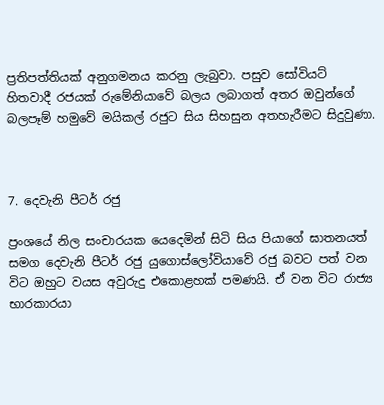ප්‍ර‍තිපත්තියක් අනුගමනය කරනු ලැබුවා. පසුව සෝවියට් හිතවාදී රජයක් රුමේනියාවේ බලය ලබාගත් අතර ඔවුන්ගේ බලපෑම් හමුවේ මයිකල් රජුට සිය සිහසුන අතහැරීමට සිදුවුණා.



7. දෙවැනි පීටර් රජු

ප්‍රංශයේ නිල සංචාරයක යෙදෙමින් සිටි සිය පියාගේ ඝාතනයත් සමග දෙවැනි පීටර් රජු යුගොස්ලෝවියාවේ රජු බවට පත් වන විට ඔහුට වයස අවුරුදු එකොළහක් පමණ‍යි. ඒ වන විට රාජ්‍ය භාරකාරයා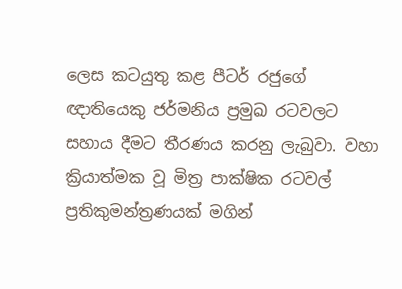ලෙස කටයුතු කළ පීටර් රජුගේ ඥාතියෙකු ජර්මනිය ප්‍රමුඛ රටවලට සහාය දීමට තීරණය කරනු ලැබුවා. වහා ක්‍රියාත්මක වූ මිත්‍ර පාක්ෂික රටවල් ප්‍රතිකුමන්ත්‍රණයක් මගින්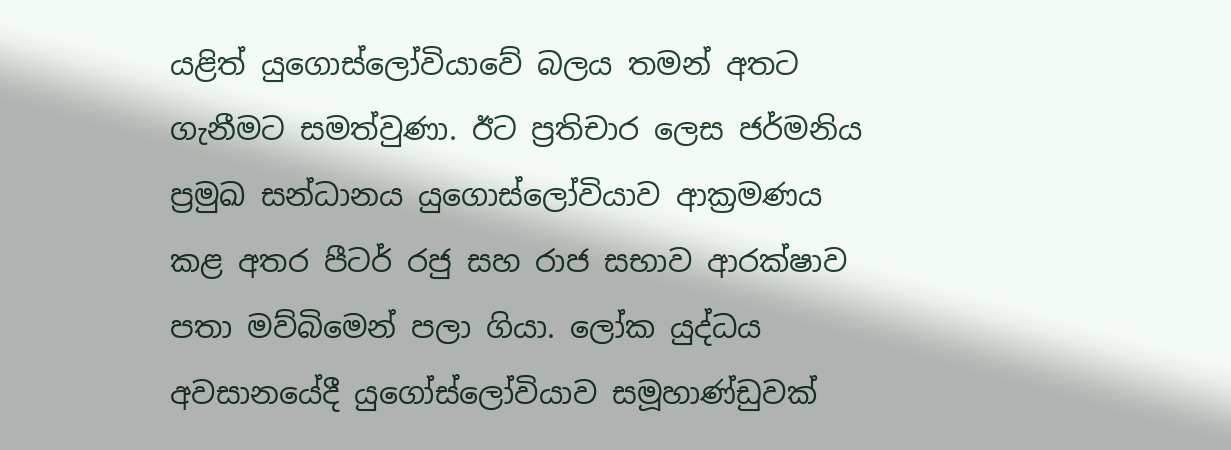යළිත් යුගොස්ලෝවියාවේ බලය තමන් අතට ගැනීමට සමත්වුණා. ඊට ප්‍රතිචාර ලෙස ජර්මනිය ප්‍රමුඛ සන්ධානය යුගොස්ලෝවියාව ආක්‍රමණය කළ අතර පීටර් රජු සහ රාජ සභාව ආරක්ෂාව පතා මව්බිමෙන් පලා ගියා. ලෝක යුද්ධය අවසානයේදී යුගෝස්ලෝවියාව සමූහාණ්ඩුවක්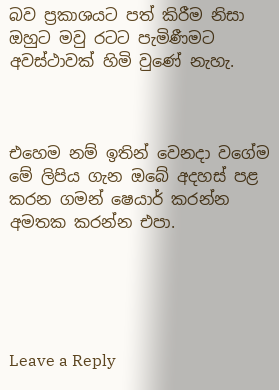බව ප්‍රකාශයට පත් කිරීම නිසා ඔහුට මවු රටට පැමිණීමට අවස්ථාවක් හිමි වුණේ නැහැ.



එහෙම නම් ඉතින් වෙනදා වගේම මේ ලිපිය ගැන ඔබේ අදහස් පළ කරන ගමන් ෂෙයාර් කරන්න අමතක කරන්න එපා.





Leave a Reply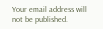Your email address will not be published.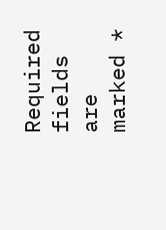Required fields are marked *